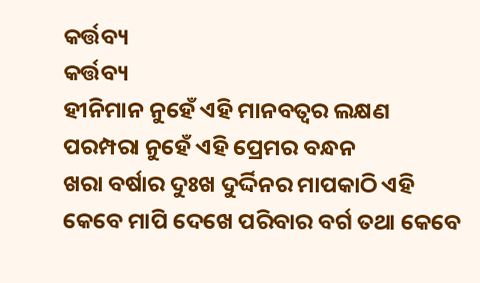କର୍ତ୍ତବ୍ୟ
କର୍ତ୍ତବ୍ୟ
ହୀନିମାନ ନୁହେଁ ଏହି ମାନବତ୍ବର ଲକ୍ଷଣ
ପରମ୍ପରା ନୁହେଁ ଏହି ପ୍ରେମର ବନ୍ଧନ
ଖରା ବର୍ଷାର ଦୁଃଖ ଦୁର୍ଦ୍ଦିନର ମାପକାଠି ଏହି
କେବେ ମାପି ଦେଖେ ପରିବାର ବର୍ଗ ତଥା କେବେ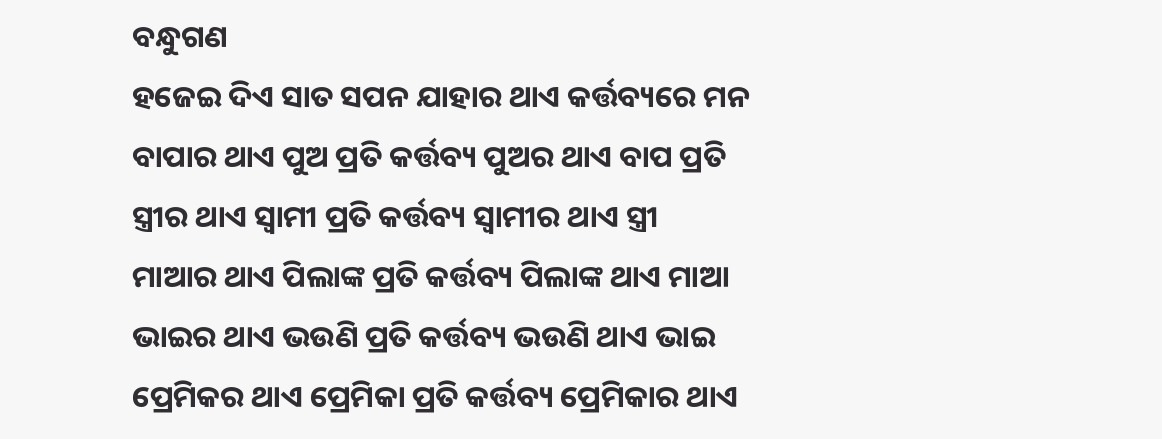ବନ୍ଧୁଗଣ
ହଜେଇ ଦିଏ ସାତ ସପନ ଯାହାର ଥାଏ କର୍ତ୍ତବ୍ୟରେ ମନ
ବାପାର ଥାଏ ପୁଅ ପ୍ରତି କର୍ତ୍ତବ୍ୟ ପୁଅର ଥାଏ ବାପ ପ୍ରତି
ସ୍ତ୍ରୀର ଥାଏ ସ୍ଵାମୀ ପ୍ରତି କର୍ତ୍ତବ୍ୟ ସ୍ଵାମୀର ଥାଏ ସ୍ତ୍ରୀ
ମାଆର ଥାଏ ପିଲାଙ୍କ ପ୍ରତି କର୍ତ୍ତବ୍ୟ ପିଲାଙ୍କ ଥାଏ ମାଆ
ଭାଇର ଥାଏ ଭଉଣି ପ୍ରତି କର୍ତ୍ତବ୍ୟ ଭଉଣି ଥାଏ ଭାଇ
ପ୍ରେମିକର ଥାଏ ପ୍ରେମିକା ପ୍ରତି କର୍ତ୍ତବ୍ୟ ପ୍ରେମିକାର ଥାଏ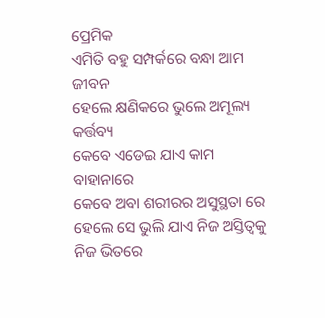ପ୍ରେମିକ
ଏମିତି ବହୁ ସମ୍ପର୍କରେ ବନ୍ଧା ଆମ ଜୀବନ
ହେଲେ କ୍ଷଣିକରେ ଭୁଲେ ଅମୂଲ୍ୟ କର୍ତ୍ତବ୍ୟ
କେବେ ଏଡେଇ ଯାଏ କାମ ବାହାନାରେ
କେବେ ଅବା ଶରୀରର ଅସୁସ୍ଥତା ରେ
ହେଲେ ସେ ଭୁଲି ଯାଏ ନିଜ ଅସ୍ତିତ୍ୱକୁ
ନିଜ ଭିତରେ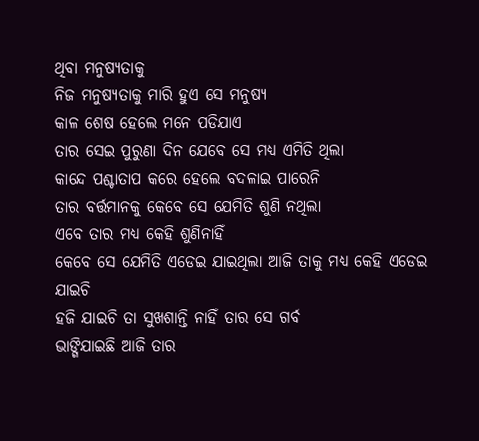ଥିବା ମନୁଷ୍ୟତାକୁ
ନିଜ ମନୁଷ୍ୟତାକୁ ମାରି ହୁଏ ସେ ମନୁଷ୍ୟ
କାଳ ଶେଷ ହେଲେ ମନେ ପଡିଯାଏ
ତାର ସେଇ ପୁରୁଣା ଦିନ ଯେବେ ସେ ମଧ୍ୟ ଏମିତି ଥିଲା
କାନ୍ଦେ ପଶ୍ଚାତାପ କରେ ହେଲେ ବଦଳାଇ ପାରେନି
ତାର ବର୍ତ୍ତମାନକୁ କେବେ ସେ ଯେମିତି ଶୁଣି ନଥିଲା
ଏବେ ତାର ମଧ୍ୟ କେହି ଶୁଣିନାହିଁ
କେବେ ସେ ଯେମିତି ଏଡେଇ ଯାଇଥିଲା ଆଜି ତାକୁ ମଧ୍ଯ କେହି ଏଡେଇ ଯାଇଚି
ହଜି ଯାଇଚି ତା ସୁଖଶାନ୍ତି ନାହିଁ ତାର ସେ ଗର୍ବ
ଭାଙ୍ଗିଯାଇଛି ଆଜି ତାର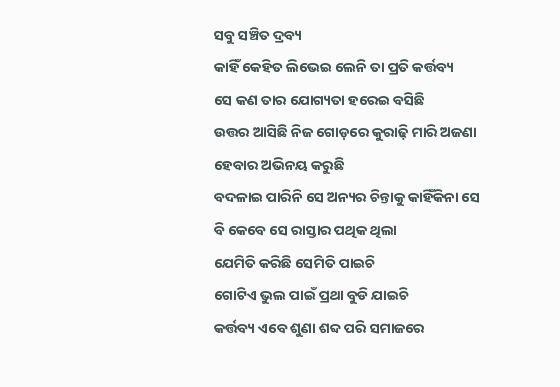ସବୁ ସଞ୍ଚିତ ଦ୍ରବ୍ୟ
କାହିଁ କେହିତ ଲିଭେଇ ଲେନି ତା ପ୍ରତି କର୍ତ୍ତବ୍ୟ
ସେ କଣ ତାର ଯୋଗ୍ୟତା ହରେଇ ବସିଛି
ଉତ୍ତର ଆସିଛି ନିଜ ଗୋଡ଼ରେ କୁରାଢ଼ି ମାରି ଅଜଣା ହେବାର ଅଭିନୟ କରୁଛି
ବଦଳାଇ ପାରିନି ସେ ଅନ୍ୟର ଚିନ୍ତାକୁ କାହିଁକିନା ସେ ବି କେବେ ସେ ରାସ୍ତାର ପଥିକ ଥିଲା
ଯେମିତି କରିଛି ସେମିତି ପାଇଚି
ଗୋଟିଏ ଭୁଲ ପାଇଁ ପ୍ରଥା ବୁଡି ଯାଇଚି
କର୍ତ୍ତବ୍ୟ ଏବେ ଶୁଣା ଶବ୍ଦ ପରି ସମାଜରେ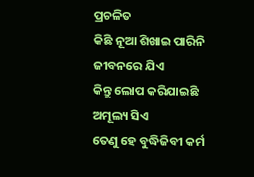ପ୍ରଚଳିତ
କିଛି ନୂଆ ଶିଖାଇ ପାରିନି ଜୀବନରେ ଯିଏ
କିନ୍ତୁ ଲୋପ କରିଯାଇଛି ଅମୂଲ୍ୟ ସିଏ
ତେଣୁ ହେ ବୁଦ୍ଧିଜିବୀ କର୍ମ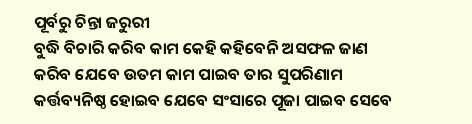ପୂର୍ବରୁ ଚିନ୍ତା ଜରୁରୀ
ବୁଦ୍ଧି ବିଚାରି କରିବ କାମ କେହି କହିବେନି ଅସଫଳ ଜାଣ
କରିବ ଯେବେ ଉତମ କାମ ପାଇବ ତାର ସୁପରିଣାମ
କର୍ତ୍ତବ୍ୟନିଷ୍ଠ ହୋଇବ ଯେବେ ସଂସାରେ ପୂଜା ପାଇବ ସେବେ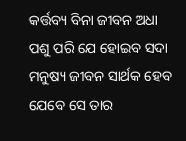କର୍ତ୍ତବ୍ୟ ବିନା ଜୀବନ ଅଧା ପଶୁ ପରି ଯେ ହୋଇବ ସଦା
ମନୁଷ୍ୟ ଜୀବନ ସାର୍ଥକ ହେବ ଯେବେ ସେ ତାର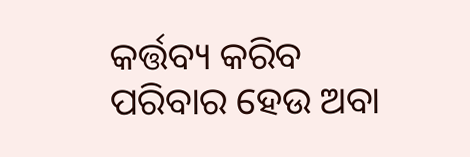କର୍ତ୍ତବ୍ୟ କରିବ
ପରିବାର ହେଉ ଅବା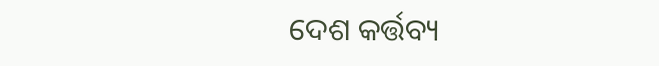ଦେଶ କର୍ତ୍ତବ୍ୟ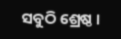ସବୁଠି ଶ୍ରେଷ୍ଠ ।